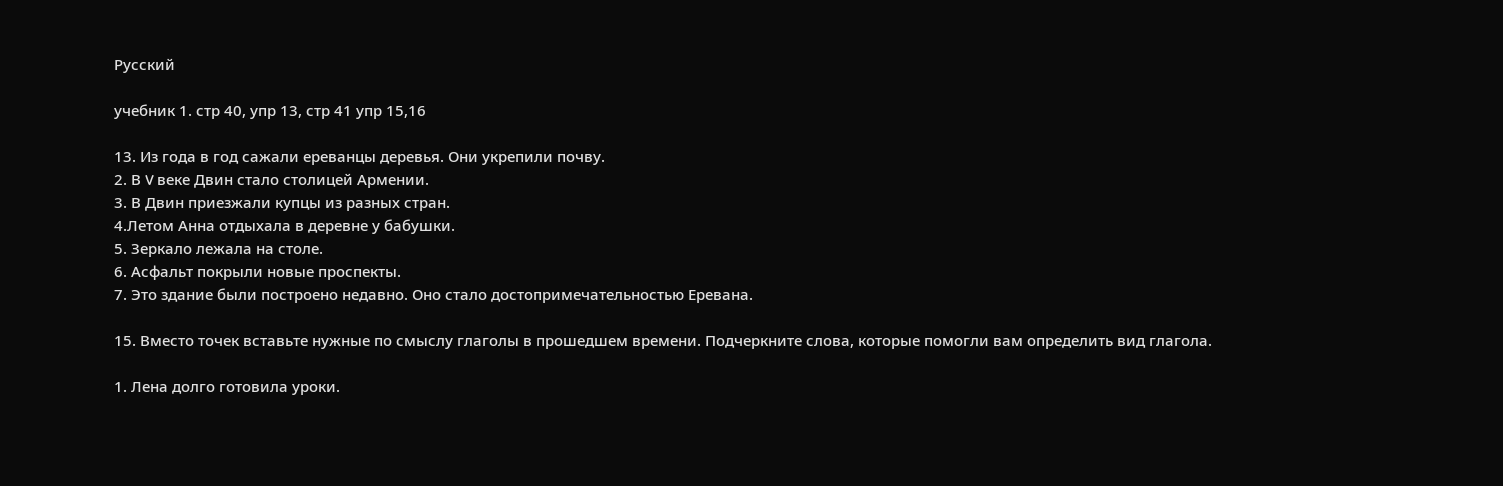Русский

учебник 1. стр 40, упр 13, стр 41 упр 15,16

13. Из года в год сажали ереванцы деревья. Они укрепили почву.
2. В V веке Двин стало столицей Армении.
3. В Двин приезжали купцы из разных стран.
4.Летом Анна отдыхала в деревне у бабушки.
5. Зеркало лежала на столе.
6. Асфальт покрыли новые проспекты.
7. Это здание были построено недавно. Оно стало достопримечательностью Еревана.

15. Вместо точек вставьте нужные по смыслу глаголы в прошедшем времени. Подчеркните слова, которые помогли вам определить вид глагола.

1. Лена долго готовила уроки.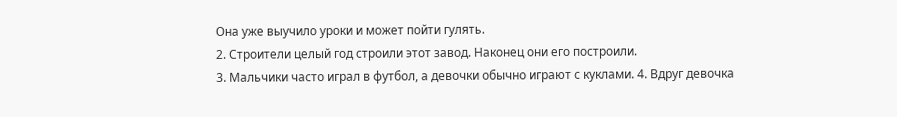Она уже выучило уроки и может пойти гулять.
2. Строители целый год строили этот завод. Наконец они его построили.
3. Мальчики часто играл в футбол, а девочки обычно играют с куклами. 4. Вдруг девочка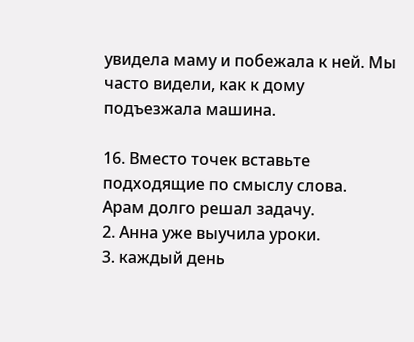увидела маму и побежала к ней. Мы часто видели, как к дому подъезжала машина.

16. Вместо точек вставьте подходящие по смыслу слова.
Арам долго решал задачу.
2. Анна уже выучила уроки.
3. каждый день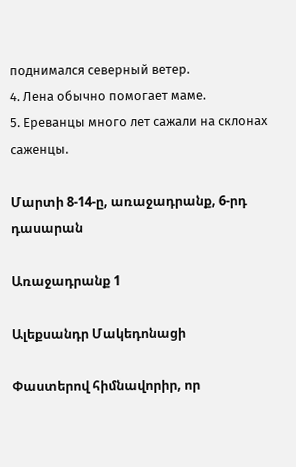поднимался северный ветер.
4. Лена обычно помогает маме.
5. Ереванцы много лет сажали на склонах саженцы.

Մարտի 8-14-ը, առաջադրանք, 6-րդ դասարան

Առաջադրանք 1

Ալեքսանդր Մակեդոնացի

Փաստերով հիմնավորիր, որ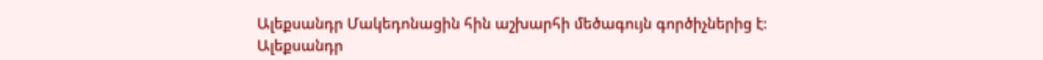Ալեքսանդր Մակեդոնացին հին աշխարհի մեծագույն գործիչներից է:
Ալեքսանդր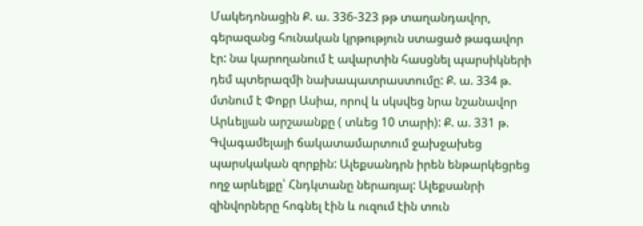Մակեդոնացին Ք. ա. 336-323 թթ տաղանդավոր, գերազանց հունական կրթություն ստացած թագավոր էր: նա կարողանում է ավարտին հասցնել պարսիկների դեմ պտերազմի նախապատրաստումը: Ք. ա. 334 թ. մտնում է Փոքր Ասիա, որով և սկսվեց նրա նշանավոր Արևելյան արշաանքը ( տևեց 10 տարի): Ք. ա. 331 թ. Գվագամելայի ճակատամարտում ջախջախեց պարսկական զորքին: Ալեքսանդրն իրեն ենթարկեցրեց ողջ արևելքը՝ Հնդկտանը ներառյալ: Ալեքսանրի զինվորները հոգնել էին և ուզում էին տուն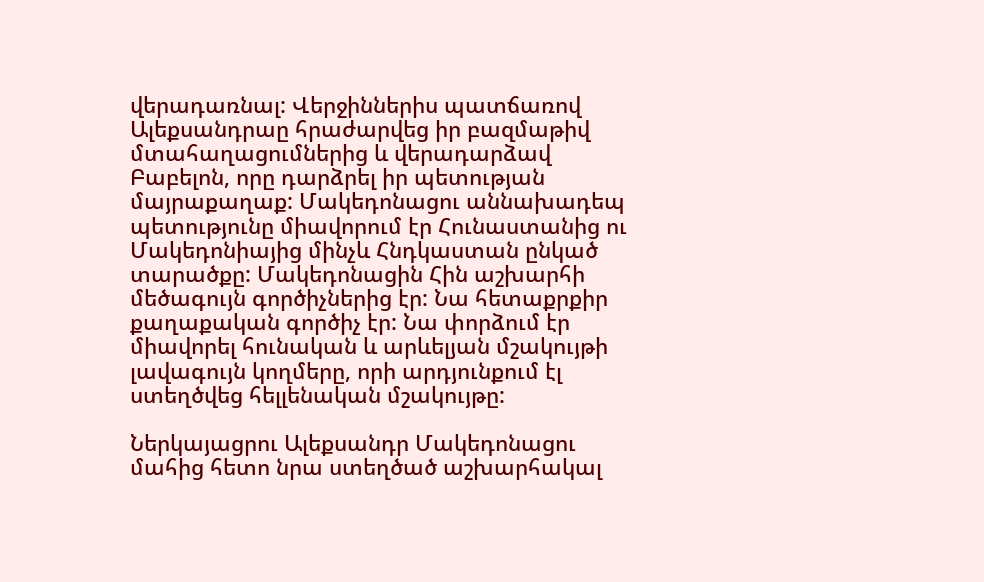վերադառնալ: Վերջիններիս պատճառով Ալեքսանդրաը հրաժարվեց իր բազմաթիվ մտահաղացումներից և վերադարձավ Բաբելոն, որը դարձրել իր պետության մայրաքաղաք: Մակեդոնացու աննախադեպ պետությունը միավորում էր Հունաստանից ու Մակեդոնիայից մինչև Հնդկաստան ընկած տարածքը: Մակեդոնացին Հին աշխարհի մեծագույն գործիչներից էր: Նա հետաքրքիր քաղաքական գործիչ էր: Նա փորձում էր միավորել հունական և արևելյան մշակույթի լավագույն կողմերը, որի արդյունքում էլ ստեղծվեց հելլենական մշակույթը:

Ներկայացրու Ալեքսանդր Մակեդոնացու մահից հետո նրա ստեղծած աշխարհակալ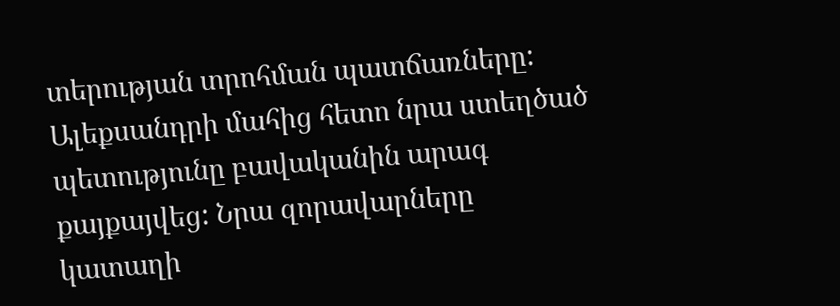տերության տրոհման պատճառները:
Ալեքսանդրի մահից հետո նրա ստեղծած պետությունը բավականին արագ քայքայվեց: Նրա զորավարները կատաղի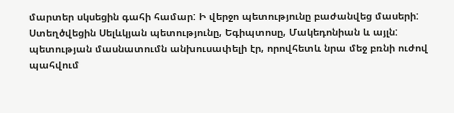մարտեր սկսեցին գահի համար: Ի վերջո պետությունը բաժանվեց մասերի: Ստեղծվեցին Սելևկյան պետությունը, Եգիպտոսը, Մակեդոնիան և այլն: պետության մասնատումն անխուսափելի էր, որովհետև նրա մեջ բռնի ուժով պահվում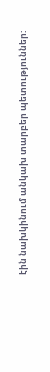էին նախկինում անկախ տարբեր պետություններ: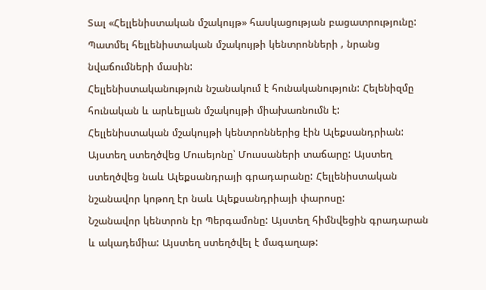Տալ «Հելլենիստական մշակույթ» հասկացության բացատրությունը: Պատմել հելլենիստական մշակույթի կենտրոնների , նրանց նվաճումների մասին:
Հելլենիստականություն նշանակում է հունականություն: Հելենիզմը հունական և արևելյան մշակույթի միախառնումն է:
Հելլենիստական մշակույթի կենտրոններից էին Ալեքսանդրիան: Այստեղ ստեղծվեց Մուսեյոնը՝ Մուսսաների տաճարը: Այստեղ ստեղծվեց նաև Ալեքսանդրայի գրադարանը: Հելլենիստական նշանավոր կոթող էր նաև Ալեքսանդրիայի փարոսը:
Նշանավոր կենտրոն էր Պերգամոնը: Այստեղ հիմնվեցին գրադարան և ակադեմիա: Այստեղ ստեղծվել է մագաղաթ: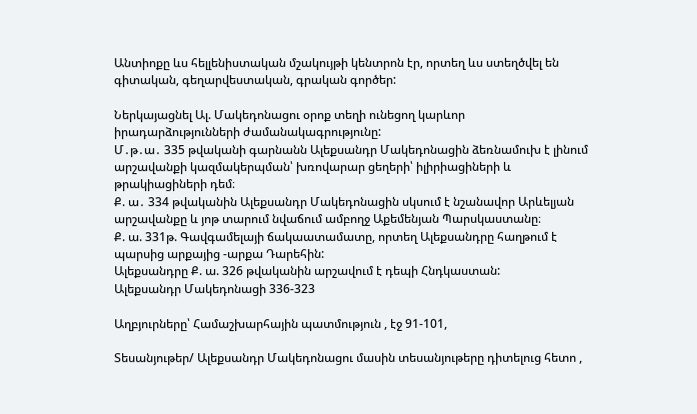Անտիոքը ևս հելլենիստական մշակույթի կենտրոն էր, որտեղ ևս ստեղծվել են գիտական, գեղարվեստական, գրական գործեր:

Ներկայացնել Ալ. Մակեդոնացու օրոք տեղի ունեցող կարևոր իրադարձությունների ժամանակագրությունը:
Մ․թ․ա․ 335 թվականի գարնանն Ալեքսանդր Մակեդոնացին ձեռնամուխ է լինում արշավանքի կազմակերպման՝ խռովարար ցեղերի՝ իլիրիացիների և թրակիացիների դեմ։
Ք. ա․ 334 թվականին Ալեքսանդր Մակեդոնացին սկսում է նշանավոր Արևելյան արշավանքը և յոթ տարում նվաճում ամբողջ Աքեմենյան Պարսկաստանը։
Ք. ա. 331թ. Գավգամելայի ճակաատամատը, որտեղ Ալեքսանդրը հաղթում է պարսից արքայից -արքա Դարեհին:
Ալեքսանդրը Ք. ա. 326 թվականին արշավում է դեպի Հնդկաստան:
Ալեքսանդր Մակեդոնացի 336-323

Աղբյուրները՝ Համաշխարհային պատմություն , էջ 91-101,

Տեսանյութեր/ Ալեքսանդր Մակեդոնացու մասին տեսանյութերը դիտելուց հետո ,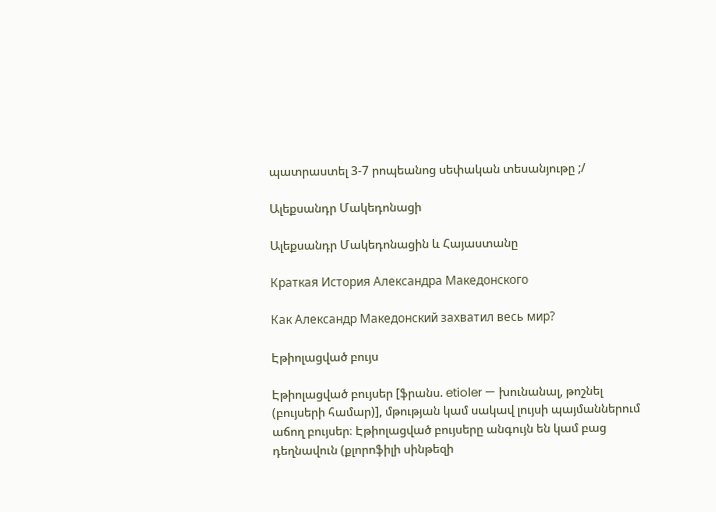պատրաստել 3-7 րոպեանոց սեփական տեսանյութը ;/

Ալեքսանդր Մակեդոնացի

Ալեքսանդր Մակեդոնացին և Հայաստանը

Краткая История Александра Македонского

Как Александр Македонский захватил весь мир?

Էթիոլացված բույս

Էթիոլացված բույսեր [ֆրանս. etioler — խունանալ, թոշնել (բույսերի համար)], մթության կամ սակավ լույսի պայմաններում աճող բույսեր։ Էթիոլացված բույսերը անգույն են կամ բաց դեղնավուն (քլորոֆիլի սինթեզի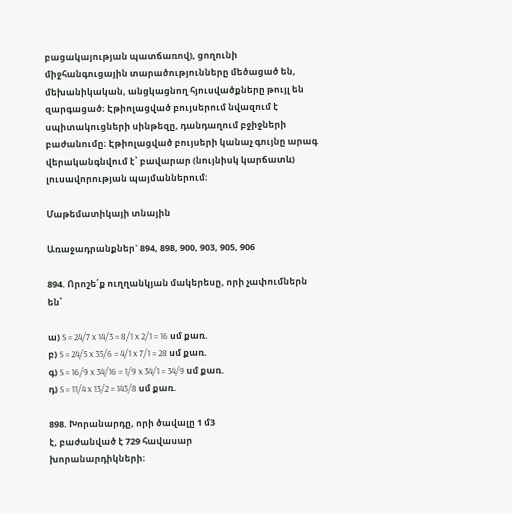բացակայության պատճառով), ցողունի միջհանգուցային տարածությունները մեծացած են, մեխանիկական, անցկացնող հյուսվածքները թույլ են զարգացած։ Էթիոլացված բույսերում նվազում է սպիտակուցների սինթեզը, դանդաղում բջիջների բաժանումը։ Էթիոլացված բույսերի կանաչ գույնը արագ վերականգնվում է՝ բավարար (նույնիսկ կարճատև) լուսավորության պայմաններում։

Մաթեմատիկայի տնային

Առաջադրանքներ` 894, 898, 900, 903, 905, 906

894. Որոշե՛ք ուղղանկյան մակերեսը, որի չափումներն են՝

ա) S = 24/7 x 14/3 = 8/1 x 2/1 = 16 սմ քառ.
բ) S = 24/5 x 35/6 = 4/1 x 7/1 = 28 սմ քառ.
գ) S = 16/9 x 34/16 = 1/9 x 34/1 = 34/9 սմ քառ.
դ) S = 11/4 x 13/2 = 143/8 սմ քառ.

898. Խորանարդը, որի ծավալը 1 մ3
է, բաժանված է 729 հավասար
խորանարդիկների։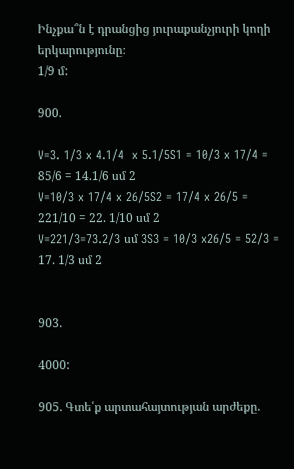Ինչքա՞ն է դրանցից յուրաքանչյուրի կողի
երկարությունը։
1/9 մ:

900.

V=3. 1/3 x 4.1/4  x 5.1/5S1 = 10/3 x 17/4 = 85/6 = 14.1/6 սմ 2
V=10/3 x 17/4 x 26/5S2 = 17/4 x 26/5 = 221/10 = 22. 1/10 սմ 2
V=221/3=73.2/3 սմ 3S3 = 10/3 x26/5 = 52/3 = 17. 1/3 սմ 2


903.

4000:

905. Գտե՛ք արտահայտության արժեքը.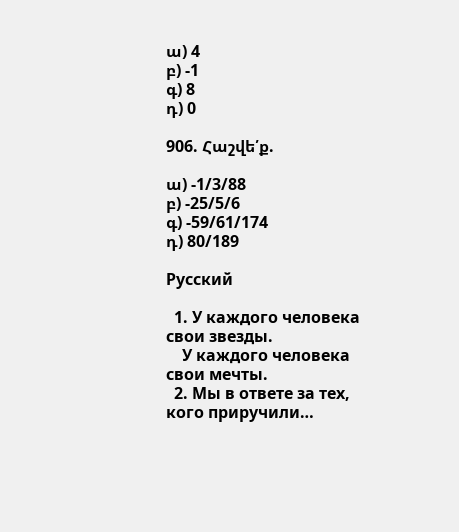ա) 4
բ) -1
գ) 8
դ) 0

906. Հաշվե՛ք.

ա) -1/3/88
բ) -25/5/6
գ) -59/61/174
դ) 80/189

Русский

  1. У каждого человека свои звезды.
    У каждого человека свои мечты.
  2. Мы в ответе за тех, кого приручили…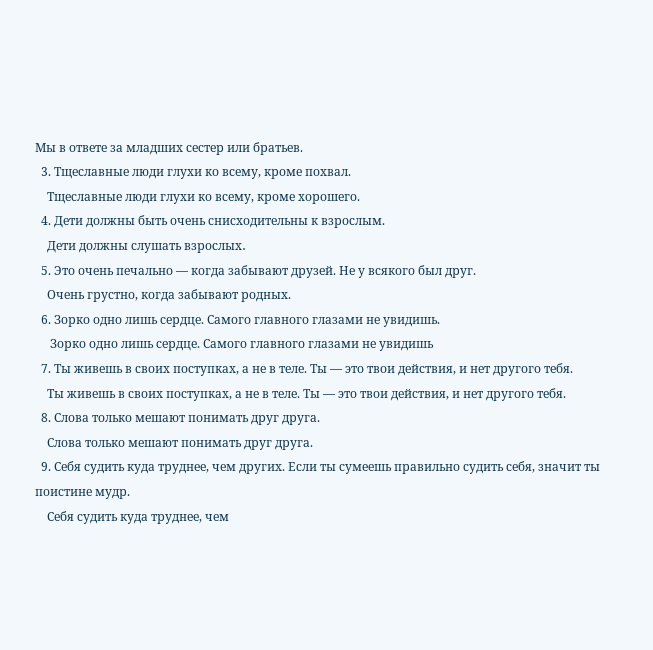Мы в ответе за младших сестер или братьев.
  3. Тщеславные люди глухи ко всему, кроме похвал.
    Тщеславные люди глухи ко всему, кроме хорошего.
  4. Дети должны быть очень снисходительны к взрослым.
    Дети должны слушать взрослых․
  5. Это очень печально — когда забывают друзей. Не у всякого был друг.
    Очень грустно, когда забывают родных.
  6. Зорко одно лишь сердце. Самого главного глазами не увидишь.
     Зорко одно лишь сердце. Самого главного глазами не увидишь
  7. Ты живешь в своих поступках, а не в теле. Ты — это твои действия, и нет другого тебя.
    Ты живешь в своих поступках, а не в теле. Ты — это твои действия, и нет другого тебя.
  8. Слова только мешают понимать друг друга.
    Слова только мешают понимать друг друга.
  9. Себя судить куда труднее, чем других. Если ты сумеешь правильно судить себя, значит ты поистине мудр.
    Себя судить куда труднее, чем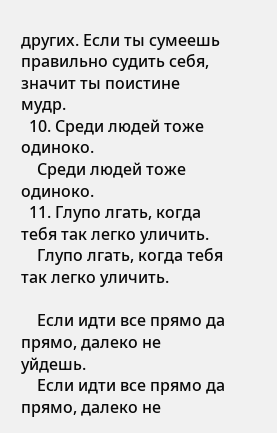других. Если ты сумеешь правильно судить себя, значит ты поистине мудр.
  10. Среди людей тоже одиноко.
    Среди людей тоже одиноко.
  11. Глупо лгать, когда тебя так легко уличить.
    Глупо лгать, когда тебя так легко уличить.

    Если идти все прямо да прямо, далеко не уйдешь.
    Если идти все прямо да прямо, далеко не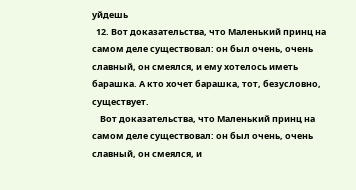уйдешь
  12. Вот доказательства, что Маленький принц на самом деле существовал: он был очень, очень славный, он смеялся, и ему хотелось иметь барашка. А кто хочет барашка, тот, безусловно, существует.
    Вот доказательства, что Маленький принц на самом деле существовал: он был очень, очень славный, он смеялся, и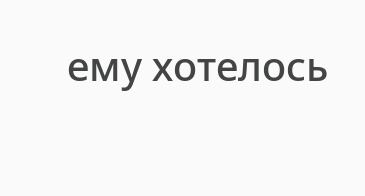ему хотелось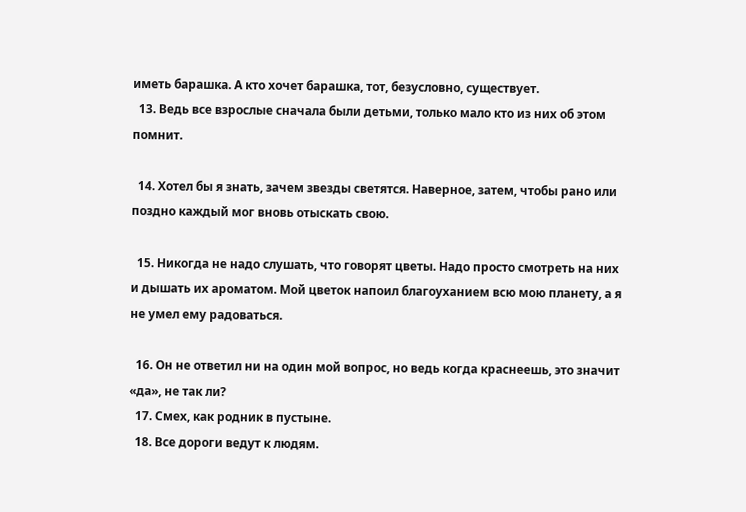иметь барашка. А кто хочет барашка, тот, безусловно, существует.
  13. Ведь все взрослые сначала были детьми, только мало кто из них об этом помнит.

  14. Хотел бы я знать, зачем звезды светятся. Наверное, затем, чтобы рано или поздно каждый мог вновь отыскать свою.

  15. Никогда не надо слушать, что говорят цветы. Надо просто смотреть на них и дышать их ароматом. Мой цветок напоил благоуханием всю мою планету, а я не умел ему радоваться.

  16. Он не ответил ни на один мой вопрос, но ведь когда краснеешь, это значит «да», не так ли?
  17. Смех, как родник в пустыне.
  18. Все дороги ведут к людям.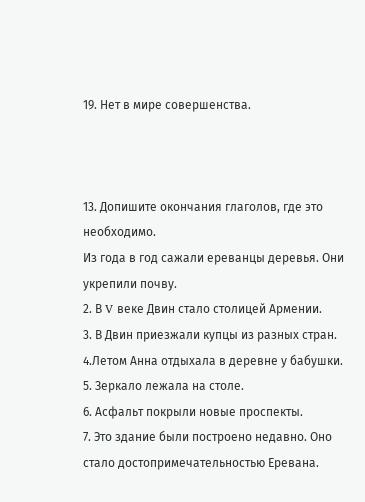19. Нет в мире совершенства.



13. Допишите окончания глаголов, где это необходимо.
Из года в год сажали ереванцы деревья. Они укрепили почву.
2. В V веке Двин стало столицей Армении.
3. В Двин приезжали купцы из разных стран.
4.Летом Анна отдыхала в деревне у бабушки.
5. Зеркало лежала на столе.
6. Асфальт покрыли новые проспекты.
7. Это здание были построено недавно. Оно стало достопримечательностью Еревана.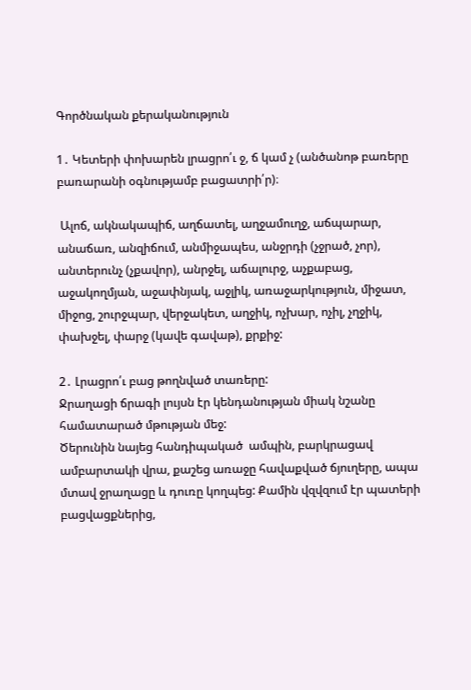Գործնական քերականություն

1․ Կետերի փոխարեն լրացրո՛ւ ջ, ճ կամ չ (անծանոթ բառերը բառարանի օգնությամբ բացատրի՛ր)։

 Ալոճ, ակնակապիճ, աղճատել, աղջամուղջ, աճպարար, անաճառ, անզիճում, անմիջապես, անջրդի (չջրած, չոր), անտերունչ (չքավոր), անրջել, աճալուրջ, աչքաբաց, աջակողմյան, աջափնյակ, աջլիկ, առաջարկություն, միջատ, միջոց, շուրջպար, վերջակետ, աղջիկ, ոչխար, ոչիլ, չղջիկ, փախջել, փարջ (կավե գավաթ), քրքիջ:

2․ Լրացրո՛ւ բաց թողնված տառերը:
Ջրաղացի ճրագի լույսն էր կենդանության միակ նշանը համատարած մթության մեջ:
Ծերունին նայեց հանդիպակած  ամպին, բարկրացավ ամբարտակի վրա, քաշեց առաջը հավաքված ճյուղերը, ապա մտավ ջրաղացը և դուռը կողպեց: Քամին վզվզում էր պատերի բացվացքներից,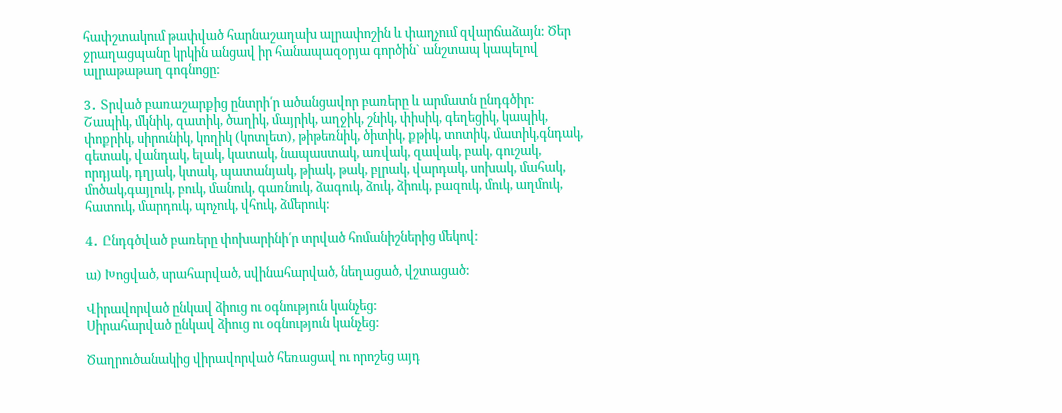հափշտակում թափված հարնաշաղախ ալրափոշին և փաղչում զվարճաձայն: Ծեր ջրաղացպանը կրկին անցավ իր հանապազօրյա գործին` անշտապ կապելով ալրաթաթաղ գոգնոցը:

3․ Տրված բառաշարքից ընտրի՛ր ածանցավոր բառերը և արմատն ընդգծիր:
Շապիկ, մկնիկ, զատիկ, ծաղիկ, մայրիկ, աղջիկ, շնիկ, փիսիկ, գեղեցիկ, կապիկ, փոքրիկ, սիրունիկ, կողիկ (կոտլետ), թիթեռնիկ, ծիտիկ, քթիկ, տոտիկ, մատիկ,գնդակ, գետակ, վանդակ, ելակ, կատակ, նապաստակ, առվակ, զավակ, բակ, գուշակ, որդյակ, դղյակ, կտակ, պատանյակ, թիակ, թակ, բլրակ, վարդակ, սոխակ, մահակ, մոծակ,գայլուկ, բուկ, մանուկ, գառնուկ, ձագուկ, ձուկ, ձիուկ, բազուկ, մուկ, աղմուկ, հատուկ, մարդուկ, պոչուկ, վհուկ, ձմերուկ:

4․ Ընդգծված բառերը փոխարինի՛ր տրված հոմանիշներից մեկով:

ա) Խոցված, սրահարված, սվինահարված, նեղացած, վշտացած:

Վիրավորված ընկավ ձիուց ու օգնություն կանչեց:
Սիրահարված ընկավ ձիուց ու օգնություն կանչեց:

Ծաղրուծանակից վիրավորված հեռացավ ու որոշեց այդ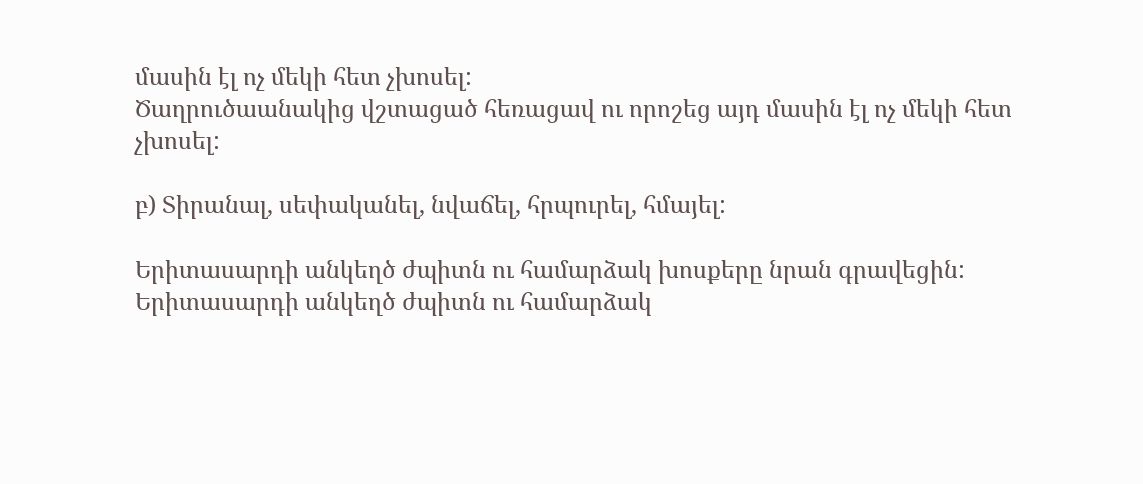մասին էլ ոչ մեկի հետ չխոսել:
Ծաղրուծաանակից վշտացած հեռացավ ու որոշեց այդ մասին էլ ոչ մեկի հետ չխոսել:

բ) Տիրանալ, սեփականել, նվաճել, հրպուրել, հմայել:

Երիտասարդի անկեղծ ժպիտն ու համարձակ խոսքերը նրան գրավեցին:
Երիտասարդի անկեղծ ժպիտն ու համարձակ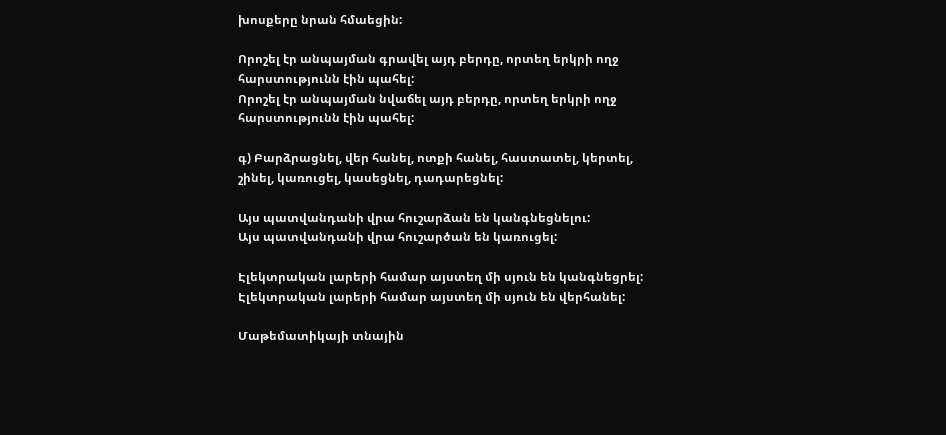խոսքերը նրան հմաեցին:

Որոշել էր անպայման գրավել այդ բերդը, որտեղ երկրի ողջ հարստությունն էին պահել:
Որոշել էր անպայման նվաճել այդ բերդը, որտեղ երկրի ողջ հարստությունն էին պահել:

գ) Բարձրացնել, վեր հանել, ոտքի հանել, հաստատել, կերտել, շինել, կառուցել, կասեցնել, դադարեցնել:

Այս պատվանդանի վրա հուշարձան են կանգնեցնելու:
Այս պատվանդանի վրա հուշարծան են կառուցել:

Էլեկտրական լարերի համար այստեղ մի սյուն են կանգնեցրել:
Էլեկտրական լարերի համար այստեղ մի սյուն են վերհանել:

Մաթեմատիկայի տնային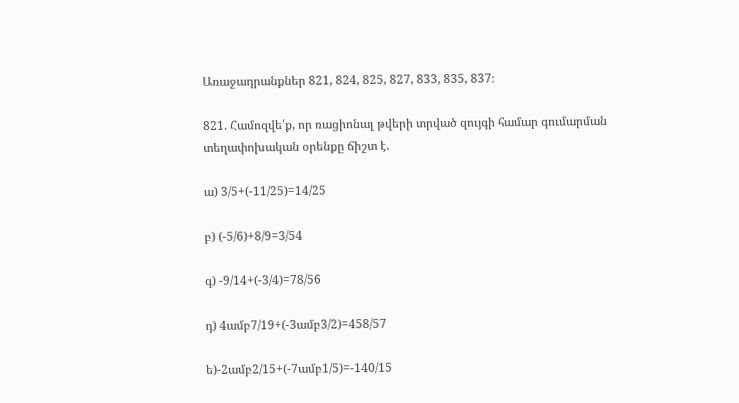Առաջադրանքներ 821, 824, 825, 827, 833, 835, 837։

821. Համոզվե՛ք, որ ռացիոնալ թվերի տրված զույգի համար գումարման տեղափոխական օրենքը ճիշտ է.

ա) 3/5+(-11/25)=14/25

բ) (-5/6)+8/9=3/54

գ) -9/14+(-3/4)=78/56

դ) 4ամբ7/19+(-3ամբ3/2)=458/57

ե)-2ամբ2/15+(-7ամբ1/5)=-140/15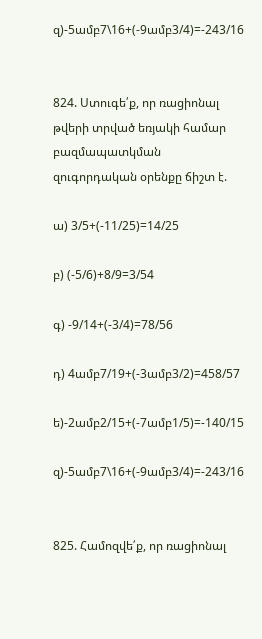զ)-5ամբ7\16+(-9ամբ3/4)=-243/16


824. Ստուգե՛ք, որ ռացիոնալ թվերի տրված եռյակի համար
բազմապատկման զուգորդական օրենքը ճիշտ է.

ա) 3/5+(-11/25)=14/25

բ) (-5/6)+8/9=3/54

գ) -9/14+(-3/4)=78/56

դ) 4ամբ7/19+(-3ամբ3/2)=458/57

ե)-2ամբ2/15+(-7ամբ1/5)=-140/15

զ)-5ամբ7\16+(-9ամբ3/4)=-243/16


825. Համոզվե՛ք, որ ռացիոնալ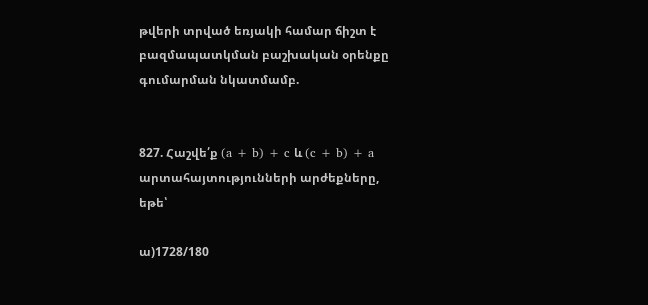թվերի տրված եռյակի համար ճիշտ է
բազմապատկման բաշխական օրենքը գումարման նկատմամբ.


827. Հաշվե՛ք (a + b) + c և (c + b) + a արտահայտությունների արժեքները,
եթե՝

ա)1728/180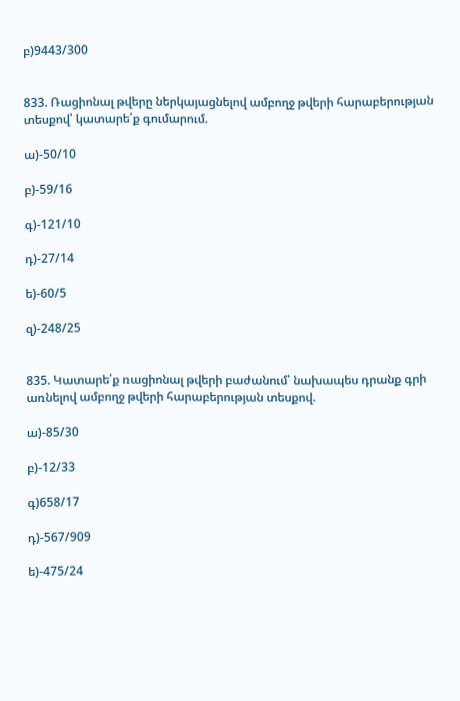բ)9443/300


833. Ռացիոնալ թվերը ներկայացնելով ամբողջ թվերի հարաբերության տեսքով՝ կատարե՛ք գումարում.

ա)-50/10

բ)-59/16

գ)-121/10

դ)-27/14

ե)-60/5

զ)-248/25


835. Կատարե՛ք ռացիոնալ թվերի բաժանում՝ նախապես դրանք գրի
առնելով ամբողջ թվերի հարաբերության տեսքով.

ա)-85/30

բ)-12/33

գ)658/17

դ)-567/909

ե)-475/24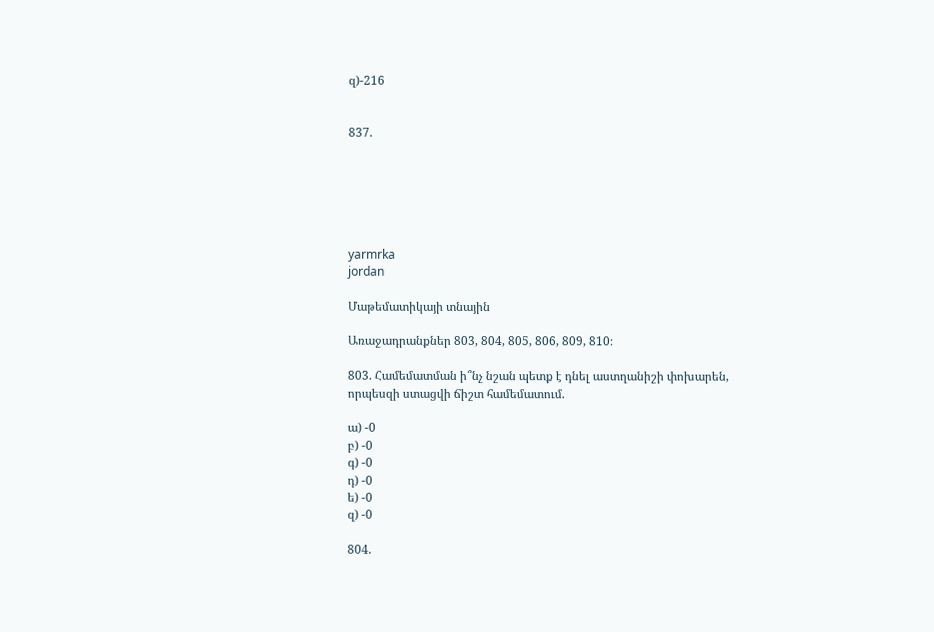զ)-216


837.






yarmrka
jordan

Մաթեմատիկայի տնային

Առաջադրանքներ 803, 804, 805, 806, 809, 810։

803. Համեմատման ի՞նչ նշան պետք է դնել աստղանիշի փոխարեն,
որպեսզի ստացվի ճիշտ համեմատում.

ա) -0
բ) -0
գ) -0
դ) -0
ե) -0
զ) -0

804.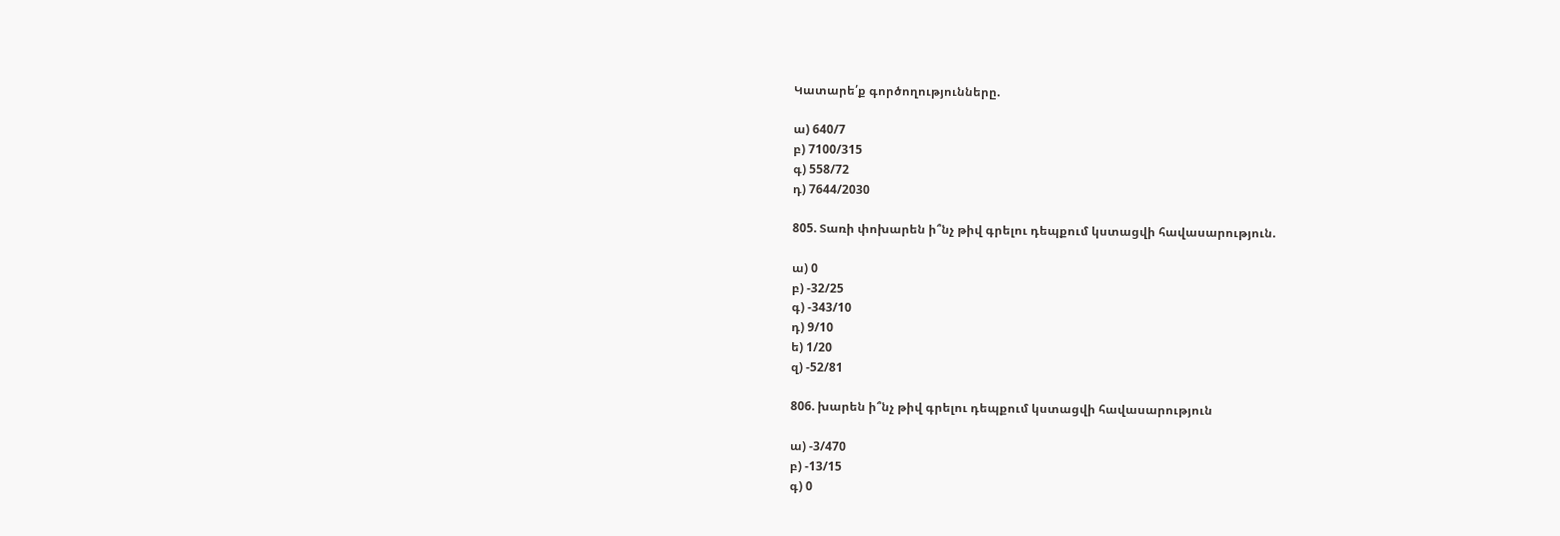Կատարե՛ք գործողությունները.

ա) 640/7
բ) 7100/315
գ) 558/72
դ) 7644/2030

805. Տառի փոխարեն ի՞նչ թիվ գրելու դեպքում կստացվի հավասարություն.

ա) 0
բ) -32/25
գ) -343/10
դ) 9/10
ե) 1/20
զ) -52/81

806. խարեն ի՞նչ թիվ գրելու դեպքում կստացվի հավասարություն

ա) -3/470
բ) -13/15
գ) 0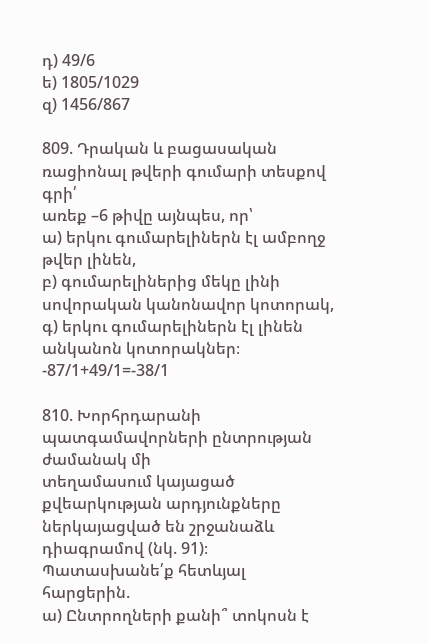դ) 49/6
ե) 1805/1029
զ) 1456/867

809. Դրական և բացասական ռացիոնալ թվերի գումարի տեսքով գրի՛
առեք –6 թիվը այնպես, որ՝
ա) երկու գումարելիներն էլ ամբողջ թվեր լինեն,
բ) գումարելիներից մեկը լինի սովորական կանոնավոր կոտորակ,
գ) երկու գումարելիներն էլ լինեն անկանոն կոտորակներ։
-87/1+49/1=-38/1

810. Խորհրդարանի պատգամավորների ընտրության ժամանակ մի
տեղամասում կայացած քվեարկության արդյունքները ներկայացված են շրջանաձև դիագրամով (նկ. 91)։ Պատասխանե՛ք հետևյալ
հարցերին.
ա) Ընտրողների քանի՞ տոկոսն է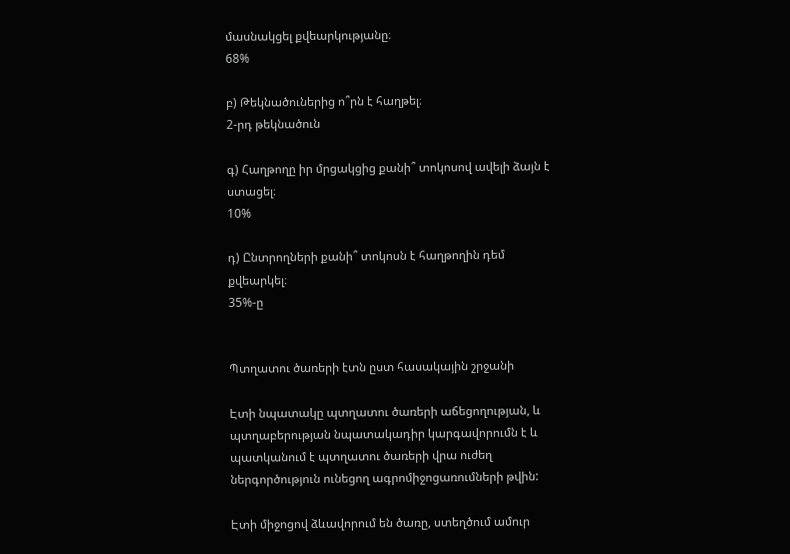մասնակցել քվեարկությանը։
68%

բ) Թեկնածուներից ո՞րն է հաղթել։
2-րդ թեկնածուն

գ) Հաղթողը իր մրցակցից քանի՞ տոկոսով ավելի ձայն է ստացել։
10%

դ) Ընտրողների քանի՞ տոկոսն է հաղթողին դեմ քվեարկել։
35%-ը


Պտղատու ծառերի էտն ըստ հասակային շրջանի

Էտի նպատակը պտղատու ծառերի աճեցողության, և պտղաբերության նպատակադիր կարգավորումն է և պատկանում է պտղատու ծառերի վրա ուժեղ ներգործություն ունեցող ագրոմիջոցառումների թվին:

Էտի միջոցով ձևավորում են ծառը, ստեղծում ամուր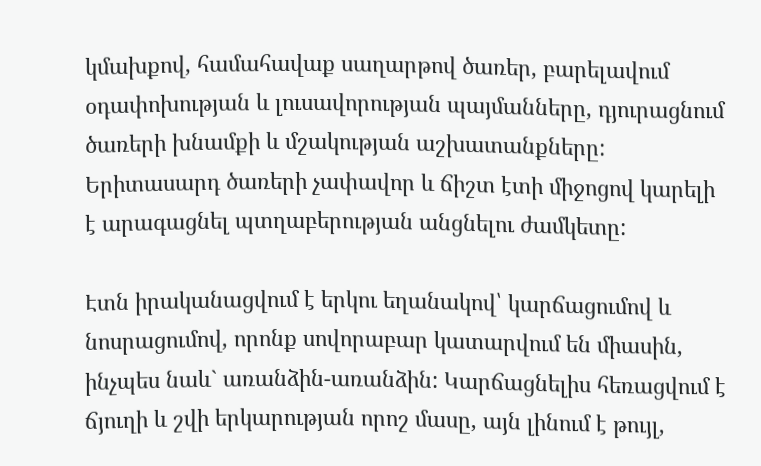կմախքով, համահավաք սաղարթով ծառեր, բարելավում օդափոխության և լուսավորության պայմանները, դյուրացնում ծառերի խնամքի և մշակության աշխատանքները: Երիտասարդ ծառերի չափավոր և ճիշտ էտի միջոցով կարելի է արագացնել պտղաբերության անցնելու ժամկետը:

Էտն իրականացվում է երկու եղանակով՝ կարճացումով և նոսրացումով, որոնք սովորաբար կատարվում են միասին, ինչպես նաև` առանձին-առանձին: Կարճացնելիս հեռացվում է ճյուղի և շվի երկարության որոշ մասը, այն լինում է թույլ,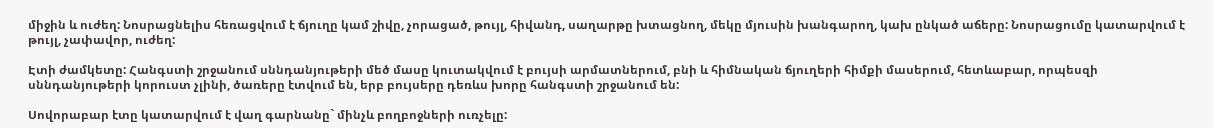միջին և ուժեղ: Նոսրացնելիս հեռացվում է ճյուղը կամ շիվը, չորացած, թույլ, հիվանդ, սաղարթը խտացնող, մեկը մյուսին խանգարող, կախ ընկած աճերը: Նոսրացումը կատարվում է թույլ, չափավոր, ուժեղ:

Էտի ժամկետը: Հանգստի շրջանում սննդանյութերի մեծ մասը կուտակվում է բույսի արմատներում, բնի և հիմնական ճյուղերի հիմքի մասերում, հետևաբար, որպեսզի սննդանյութերի կորուստ չլինի, ծառերը էտվում են, երբ բույսերը դեռևս խորը հանգստի շրջանում են:

Սովորաբար էտը կատարվում է վաղ գարնանը` մինչև բողբոջների ուռչելը: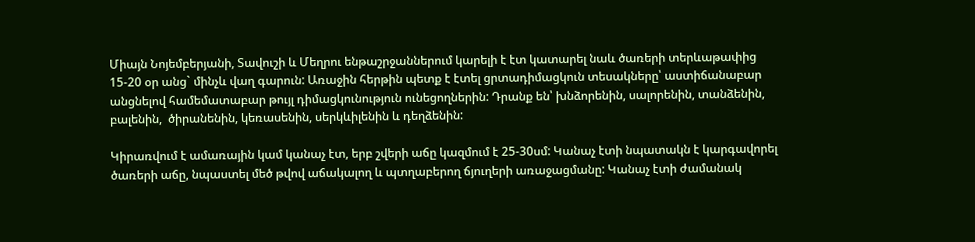Միայն Նոյեմբերյանի, Տավուշի և Մեղրու ենթաշրջաններում կարելի է էտ կատարել նաև ծառերի տերևաթափից 15-20 օր անց` մինչև վաղ գարուն: Առաջին հերթին պետք է էտել ցրտադիմացկուն տեսակները՝ աստիճանաբար անցնելով համեմատաբար թույլ դիմացկունություն ունեցողներին: Դրանք են՝ խնձորենին, սալորենին, տանձենին, բալենին,  ծիրանենին, կեռասենին, սերկևիլենին և դեղձենին:

Կիրառվում է ամառային կամ կանաչ էտ, երբ շվերի աճը կազմում է 25-30սմ: Կանաչ էտի նպատակն է կարգավորել ծառերի աճը, նպաստել մեծ թվով աճակալող և պտղաբերող ճյուղերի առաջացմանը: Կանաչ էտի ժամանակ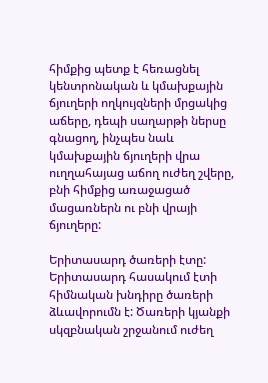հիմքից պետք է հեռացնել կենտրոնական և կմախքային ճյուղերի ողկույզների մրցակից աճերը, դեպի սաղարթի ներսը գնացող, ինչպես նաև կմախքային ճյուղերի վրա ուղղահայաց աճող ուժեղ շվերը, բնի հիմքից առաջացած մացառներն ու բնի վրայի ճյուղերը:

Երիտասարդ ծառերի էտը: Երիտասարդ հասակում էտի հիմնական խնդիրը ծառերի ձևավորումն է: Ծառերի կյանքի սկզբնական շրջանում ուժեղ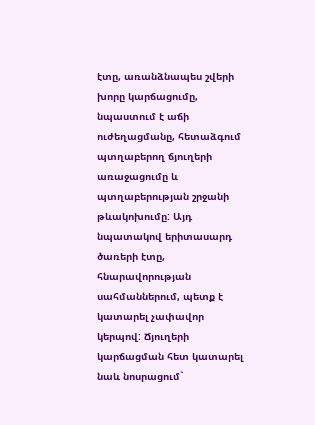էտը, առանձնապես շվերի խորը կարճացումը, նպաստում է աճի ուժեղացմանը, հետաձգում պտղաբերող ճյուղերի առաջացումը և պտղաբերության շրջանի թևակոխումը: Այդ նպատակով երիտասարդ ծառերի էտը, հնարավորության սահմաններում, պետք է կատարել չափավոր կերպով: Ճյուղերի կարճացման հետ կատարել նաև նոսրացում`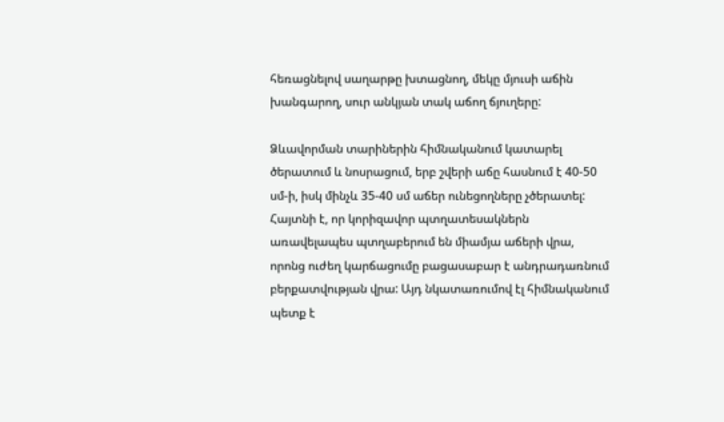հեռացնելով սաղարթը խտացնող, մեկը մյուսի աճին խանգարող, սուր անկյան տակ աճող ճյուղերը:

Ձևավորման տարիներին հիմնականում կատարել ծերատում և նոսրացում, երբ շվերի աճը հասնում է 40-50 սմ-ի, իսկ մինչև 35-40 սմ աճեր ունեցողները չծերատել: Հայտնի է, որ կորիզավոր պտղատեսակներն առավելապես պտղաբերում են միամյա աճերի վրա, որոնց ուժեղ կարճացումը բացասաբար է անդրադառնում բերքատվության վրա: Այդ նկատառումով էլ հիմնականում պետք է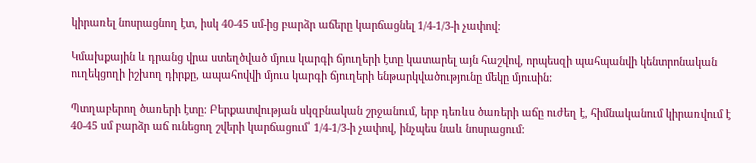կիրառել նոսրացնող էտ, իսկ 40-45 սմ-ից բարձր աճերը կարճացնել 1/4-1/3-ի չափով:

Կմախքային և դրանց վրա ստեղծված մյուս կարգի ճյուղերի էտը կատարել այն հաշվով, որպեսզի պահպանվի կենտրոնական ուղեկցողի իշխող դիրքը, ապահովվի մյուս կարգի ճյուղերի ենթարկվածությունը մեկը մյուսին:

Պտղաբերող ծառերի էտը: Բերքատվության սկզբնական շրջանում, երբ դեռևս ծառերի աճը ուժեղ է, հիմնականում կիրառվում է 40-45 սմ բարձր աճ ունեցող շվերի կարճացում՝ 1/4-1/3-ի չափով, ինչպես նաև նոսրացում: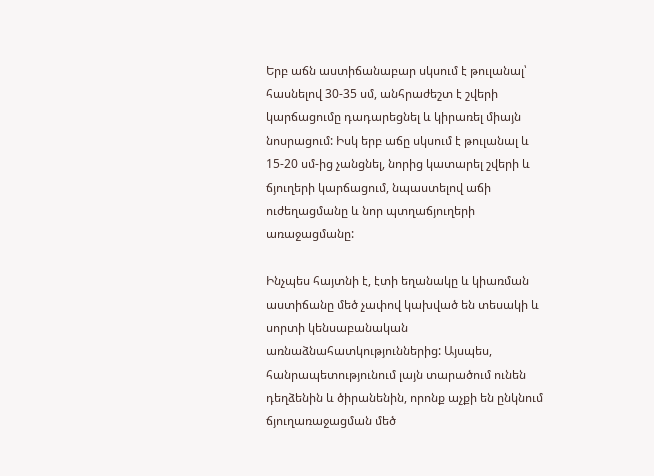Երբ աճն աստիճանաբար սկսում է թուլանալ՝ հասնելով 30-35 սմ, անհրաժեշտ է շվերի կարճացումը դադարեցնել և կիրառել միայն նոսրացում: Իսկ երբ աճը սկսում է թուլանալ և 15-20 սմ-ից չանցնել, նորից կատարել շվերի և ճյուղերի կարճացում, նպաստելով աճի ուժեղացմանը և նոր պտղաճյուղերի առաջացմանը:

Ինչպես հայտնի է, էտի եղանակը և կիառման աստիճանը մեծ չափով կախված են տեսակի և սորտի կենսաբանական առնաձնահատկություններից: Այսպես, հանրապետությունում լայն տարածում ունեն դեղձենին և ծիրանենին, որոնք աչքի են ընկնում ճյուղառաջացման մեծ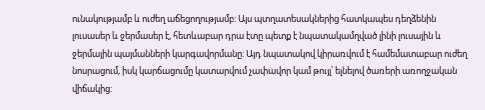ունակությամբ և ուժեղ աճեցողությամբ: Այս պտղատեսակներից հատկապես դեղձենին լուսասեր և ջերմասեր է, հետևաբար դրա էտը պետք է նպատակամղված լինի լուսային և ջերմային պայմանների կարգավորմանը: Այդ նպատակով կիրառվում է համեմատաբար ուժեղ նոսրացում, իսկ կարճացումը կատարվում չափավոր կամ թույլ՝ ելնելով ծառերի առողջական վիճակից: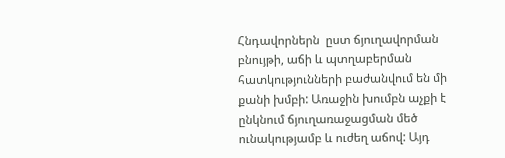Հնդավորներն  ըստ ճյուղավորման բնույթի, աճի և պտղաբերման հատկությունների բաժանվում են մի քանի խմբի: Առաջին խումբն աչքի է ընկնում ճյուղառաջացման մեծ ունակությամբ և ուժեղ աճով: Այդ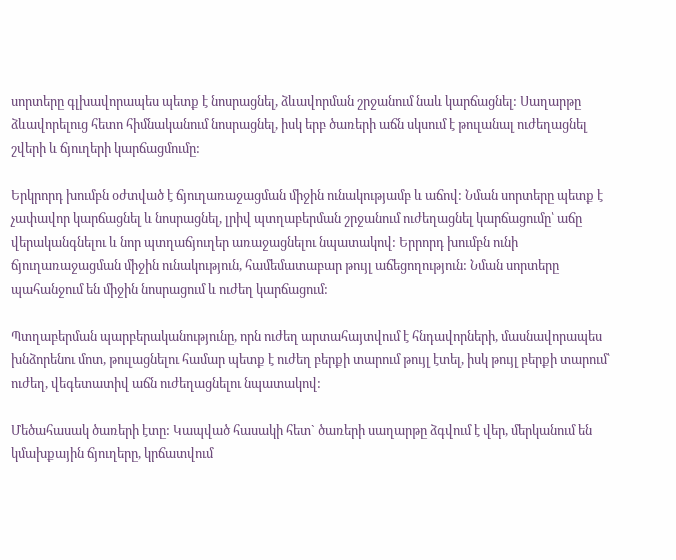սորտերը գլխավորապես պետք է նոսրացնել, ձևավորման շրջանում նաև կարճացնել: Սաղարթը ձևավորելուց հետո հիմնականում նոսրացնել, իսկ երբ ծառերի աճն սկսում է թուլանալ ուժեղացնել շվերի և ճյուղերի կարճացմումը:

Երկրորդ խումբն օժտված է ճյուղառաջացման միջին ունակությամբ և աճով: Նման սորտերը պետք է չափավոր կարճացնել և նոսրացնել, լրիվ պտղաբերման շրջանում ուժեղացնել կարճացումը՝ աճը վերականգնելու և նոր պտղաճյուղեր առաջացնելու նպատակով: Երրորդ խումբն ունի ճյուղառաջացման միջին ունակություն, համեմատաբար թույլ աճեցողություն: Նման սորտերը պահանջում են միջին նոսրացում և ուժեղ կարճացում:

Պտղաբերման պարբերականությունը, որն ուժեղ արտահայտվում է հնդավորների, մասնավորապես խնձորենու մոտ, թուլացնելու համար պետք է ուժեղ բերքի տարում թույլ էտել, իսկ թույլ բերքի տարում՝ ուժեղ, վեգետատիվ աճն ուժեղացնելու նպատակով:

Մեծահասակ ծառերի էտը: Կապված հասակի հետ` ծառերի սաղարթը ձգվում է վեր, մերկանում են կմախքային ճյուղերը, կրճատվում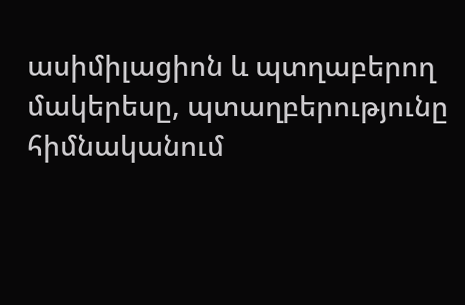ասիմիլացիոն և պտղաբերող մակերեսը, պտաղբերությունը հիմնականում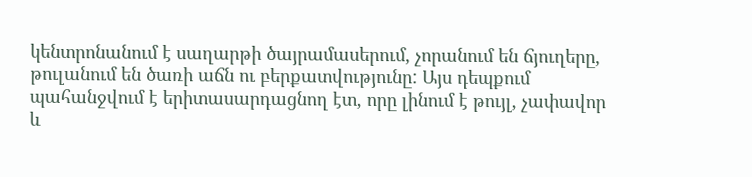կենտրոնանում է սաղարթի ծայրամասերում, չորանում են ճյուղերը, թուլանում են ծառի աճն ու բերքատվությունը: Այս դեպքում պահանջվում է երիտասարդացնող էտ, որը լինում է թույլ, չափավոր և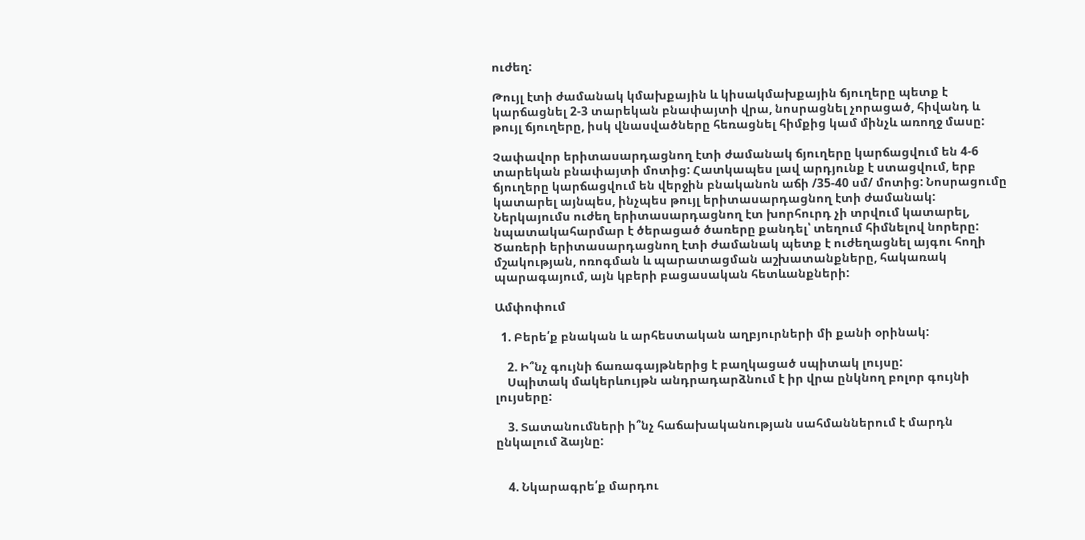ուժեղ:

Թույլ էտի ժամանակ կմախքային և կիսակմախքային ճյուղերը պետք է կարճացնել 2-3 տարեկան բնափայտի վրա, նոսրացնել չորացած, հիվանդ և թույլ ճյուղերը, իսկ վնասվածները հեռացնել հիմքից կամ մինչև առողջ մասը:

Չափավոր երիտասարդացնող էտի ժամանակ ճյուղերը կարճացվում են 4-6 տարեկան բնափայտի մոտից: Հատկապես լավ արդյունք է ստացվում, երբ ճյուղերը կարճացվում են վերջին բնականոն աճի /35-40 սմ/ մոտից: Նոսրացումը կատարել այնպես, ինչպես թույլ երիտասարդացնող էտի ժամանակ: Ներկայումս ուժեղ երիտասարդացնող էտ խորհուրդ չի տրվում կատարել, նպատակահարմար է ծերացած ծառերը քանդել՝ տեղում հիմնելով նորերը: Ծառերի երիտասարդացնող էտի ժամանակ պետք է ուժեղացնել այգու հողի մշակության, ոռոգման և պարատացման աշխատանքները, հակառակ պարագայում, այն կբերի բացասական հետևանքների:

Ամփոփում

  1. Բերե՛ք բնական և արհեստական աղբյուրների մի քանի օրինակ:

    2. Ի՞նչ գույնի ճառագայթներից է բաղկացած սպիտակ լույսը:
    Սպիտակ մակերևույթն անդրադարձնում է իր վրա ընկնող բոլոր գույնի լույսերը:

    3. Տատանումների ի՞նչ հաճախականության սահմաններում է մարդն ընկալում ձայնը:


    4. Նկարագրե՛ք մարդու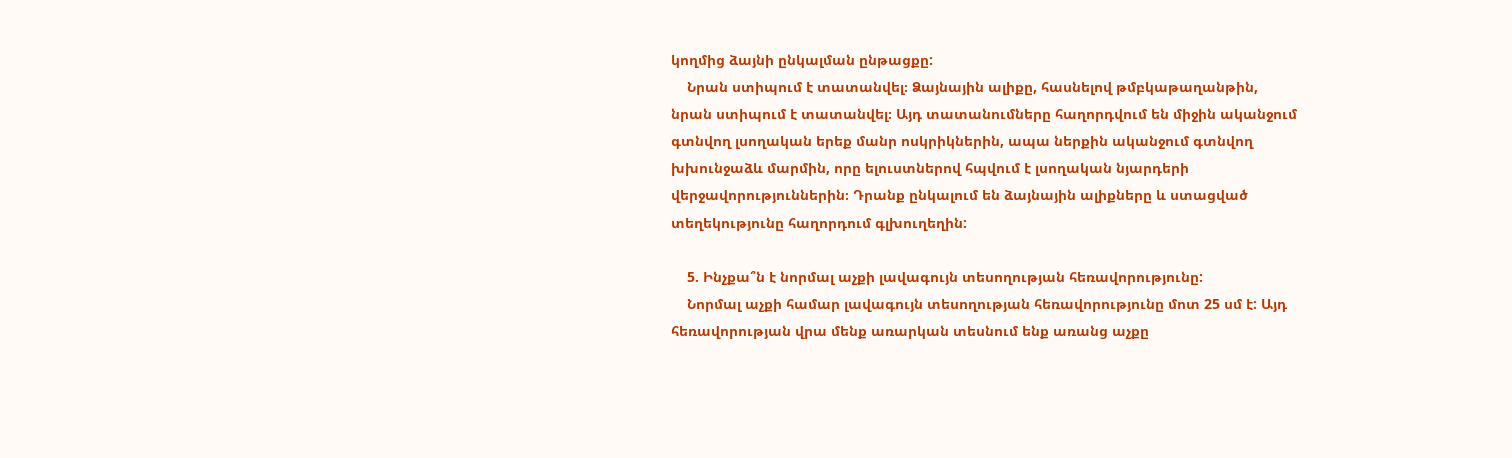կողմից ձայնի ընկալման ընթացքը:
    Նրան ստիպում է տատանվել։ Ձայնային ալիքը, հասնելով թմբկաթաղանթին, նրան ստիպում է տատանվել։ Այդ տատանումները հաղորդվում են միջին ականջում գտնվող լսողական երեք մանր ոսկրիկներին, ապա ներքին ականջում գտնվող խխունջաձև մարմին, որը ելուստներով հպվում է լսողական նյարդերի վերջավորություններին։ Դրանք ընկալում են ձայնային ալիքները և ստացված տեղեկությունը հաղորդում գլխուղեղին:

    5. Ինչքա՞ն է նորմալ աչքի լավագույն տեսողության հեռավորությունը:
    Նորմալ աչքի համար լավագույն տեսողության հեռավորությունը մոտ 25 սմ է: Այդ հեռավորության վրա մենք առարկան տեսնում ենք առանց աչքը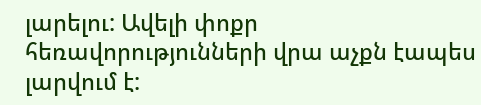լարելու: Ավելի փոքր հեռավորությունների վրա աչքն էապես լարվում է: